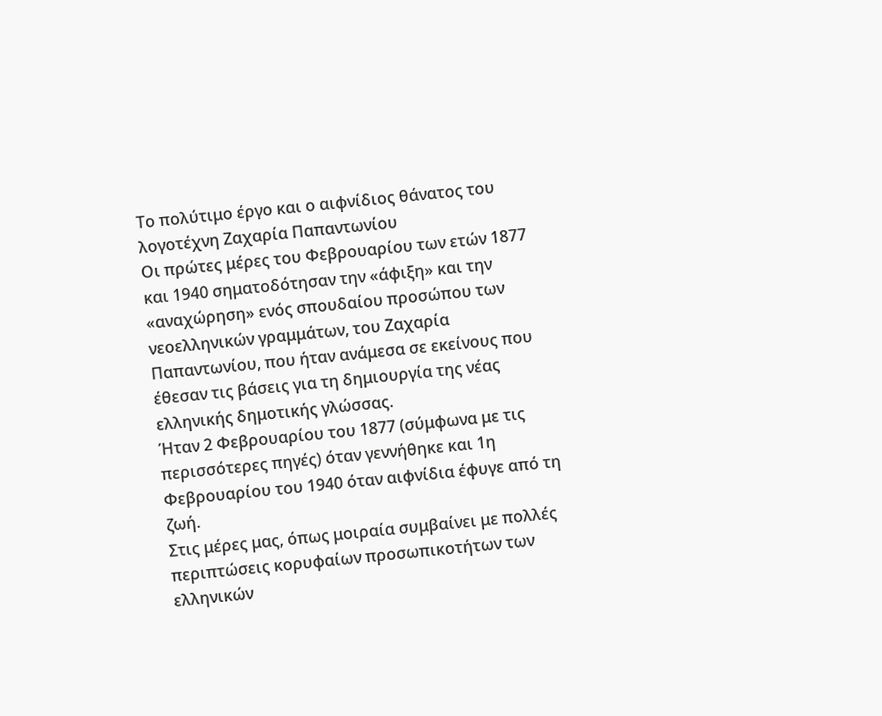Το πολύτιμο έργο και ο αιφνίδιος θάνατος του λογοτέχνη Ζαχαρία Παπαντωνίου
Οι πρώτες μέρες του Φεβρουαρίου των ετών 1877 και 1940 σηματοδότησαν την «άφιξη» και την «αναχώρηση» ενός σπουδαίου προσώπου των νεοελληνικών γραμμάτων, του Ζαχαρία Παπαντωνίου, που ήταν ανάμεσα σε εκείνους που έθεσαν τις βάσεις για τη δημιουργία της νέας ελληνικής δημοτικής γλώσσας.
Ήταν 2 Φεβρουαρίου του 1877 (σύμφωνα με τις περισσότερες πηγές) όταν γεννήθηκε και 1η Φεβρουαρίου του 1940 όταν αιφνίδια έφυγε από τη ζωή.
Στις μέρες μας, όπως μοιραία συμβαίνει με πολλές περιπτώσεις κορυφαίων προσωπικοτήτων των ελληνικών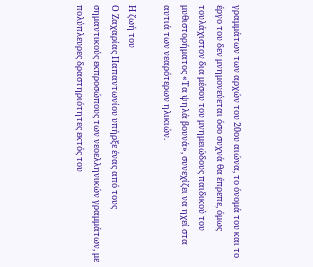γραμμάτων των αρχών του 20ου αιώνα, το όνομά του και το έργο του δεν μνημονεύεται όσο συχνά θα έπρεπε, όμως τουλάχιστον δια μέσου του μνημειώδους παιδικού του μυθιστορήματος «Τα ψηλά βουνά», συνεχίζει να ηχεί στα αυτιά των νεαρότερων ηλικιών.

Η ζωή του
Ο Ζαχαρίας Παπαντωνίου υπήρξε ένας από τους σημαντικούς εκπροσώπους των νεοελληνικών γραμμάτων, με πολύπλευρες δραστηριότητες εκτός του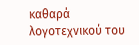καθαρά λογοτεχνικού του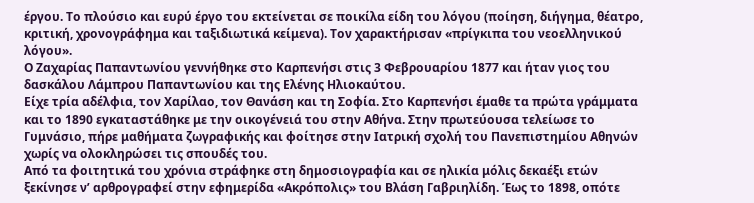έργου. Το πλούσιο και ευρύ έργο του εκτείνεται σε ποικίλα είδη του λόγου (ποίηση, διήγημα, θέατρο, κριτική, χρονογράφημα και ταξιδιωτικά κείμενα). Τον χαρακτήρισαν «πρίγκιπα του νεοελληνικού λόγου».
Ο Ζαχαρίας Παπαντωνίου γεννήθηκε στο Καρπενήσι στις 3 Φεβρουαρίου 1877 και ήταν γιος του δασκάλου Λάμπρου Παπαντωνίου και της Ελένης Ηλιοκαύτου.
Είχε τρία αδέλφια, τον Χαρίλαο, τον Θανάση και τη Σοφία. Στο Καρπενήσι έμαθε τα πρώτα γράμματα και το 1890 εγκαταστάθηκε με την οικογένειά του στην Αθήνα. Στην πρωτεύουσα τελείωσε το Γυμνάσιο, πήρε μαθήματα ζωγραφικής και φοίτησε στην Ιατρική σχολή του Πανεπιστημίου Αθηνών χωρίς να ολοκληρώσει τις σπουδές του.
Από τα φοιτητικά του χρόνια στράφηκε στη δημοσιογραφία και σε ηλικία μόλις δεκαέξι ετών ξεκίνησε ν’ αρθρογραφεί στην εφημερίδα «Ακρόπολις» του Βλάση Γαβριηλίδη. Έως το 1898, οπότε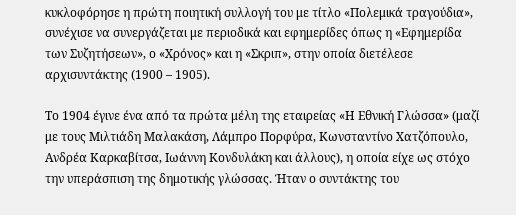κυκλοφόρησε η πρώτη ποιητική συλλογή του με τίτλο «Πολεμικά τραγούδια», συνέχισε να συνεργάζεται με περιοδικά και εφημερίδες όπως η «Εφημερίδα των Συζητήσεων», ο «Χρόνος» και η «Σκριπ», στην οποία διετέλεσε αρχισυντάκτης (1900 – 1905).

Το 1904 έγινε ένα από τα πρώτα μέλη της εταιρείας «Η Εθνική Γλώσσα» (μαζί με τους Μιλτιάδη Μαλακάση, Λάμπρο Πορφύρα, Κωνσταντίνο Χατζόπουλο, Ανδρέα Καρκαβίτσα, Ιωάννη Κονδυλάκη και άλλους), η οποία είχε ως στόχο την υπεράσπιση της δημοτικής γλώσσας. Ήταν ο συντάκτης του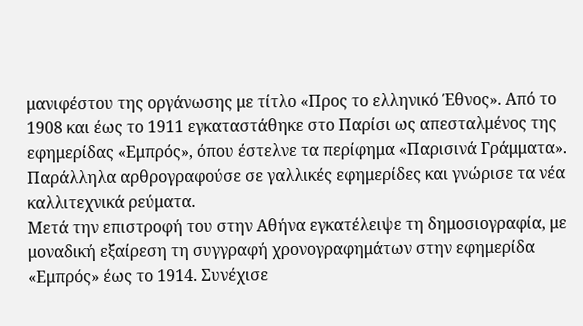μανιφέστου της οργάνωσης με τίτλο «Προς το ελληνικό Έθνος». Από το 1908 και έως το 1911 εγκαταστάθηκε στο Παρίσι ως απεσταλμένος της εφημερίδας «Εμπρός», όπου έστελνε τα περίφημα «Παρισινά Γράμματα». Παράλληλα αρθρογραφούσε σε γαλλικές εφημερίδες και γνώρισε τα νέα καλλιτεχνικά ρεύματα.
Μετά την επιστροφή του στην Αθήνα εγκατέλειψε τη δημοσιογραφία, με μοναδική εξαίρεση τη συγγραφή χρονογραφημάτων στην εφημερίδα «Εμπρός» έως το 1914. Συνέχισε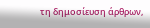τη δημοσίευση άρθρων,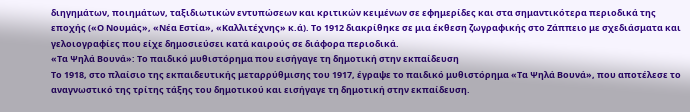διηγημάτων, ποιημάτων, ταξιδιωτικών εντυπώσεων και κριτικών κειμένων σε εφημερίδες και στα σημαντικότερα περιοδικά της εποχής («Ο Νουμάς», «Νέα Εστία», «Καλλιτέχνης» κ.ά). Το 1912 διακρίθηκε σε μια έκθεση ζωγραφικής στο Ζάππειο με σχεδιάσματα και γελοιογραφίες που είχε δημοσιεύσει κατά καιρούς σε διάφορα περιοδικά.
«Τα Ψηλά Βουνά»: Το παιδικό μυθιστόρημα που εισήγαγε τη δημοτική στην εκπαίδευση
Το 1918, στο πλαίσιο της εκπαιδευτικής μεταρρύθμισης του 1917, έγραψε το παιδικό μυθιστόρημα «Τα Ψηλά Βουνά», που αποτέλεσε το αναγνωστικό της τρίτης τάξης του δημοτικού και εισήγαγε τη δημοτική στην εκπαίδευση.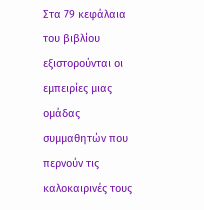Στα 79 κεφάλαια του βιβλίου εξιστορούνται οι εμπειρίες μιας ομάδας συμμαθητών που περνούν τις καλοκαιρινές τους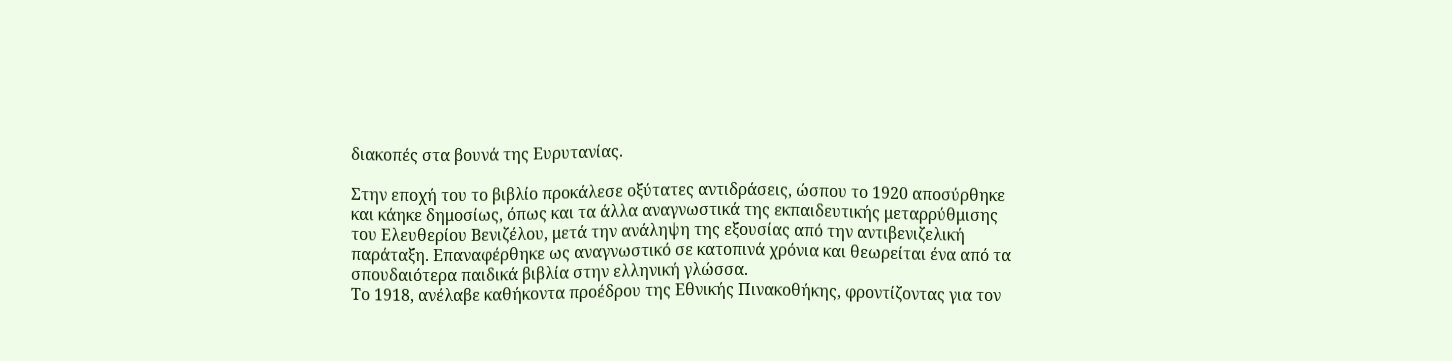διακοπές στα βουνά της Ευρυτανίας.

Στην εποχή του το βιβλίο προκάλεσε οξύτατες αντιδράσεις, ώσπου το 1920 αποσύρθηκε και κάηκε δημοσίως, όπως και τα άλλα αναγνωστικά της εκπαιδευτικής μεταρρύθμισης του Ελευθερίου Βενιζέλου, μετά την ανάληψη της εξουσίας από την αντιβενιζελική παράταξη. Επαναφέρθηκε ως αναγνωστικό σε κατοπινά χρόνια και θεωρείται ένα από τα σπουδαιότερα παιδικά βιβλία στην ελληνική γλώσσα.
Το 1918, ανέλαβε καθήκοντα προέδρου της Εθνικής Πινακοθήκης, φροντίζοντας για τον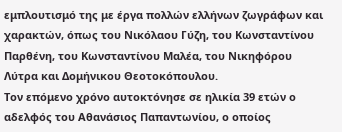εμπλουτισμό της με έργα πολλών ελλήνων ζωγράφων και χαρακτών, όπως του Νικόλαου Γύζη, του Κωνσταντίνου Παρθένη, του Κωνσταντίνου Μαλέα, του Νικηφόρου Λύτρα και Δομήνικου Θεοτοκόπουλου.
Τον επόμενο χρόνο αυτοκτόνησε σε ηλικία 39 ετών ο αδελφός του Αθανάσιος Παπαντωνίου, ο οποίος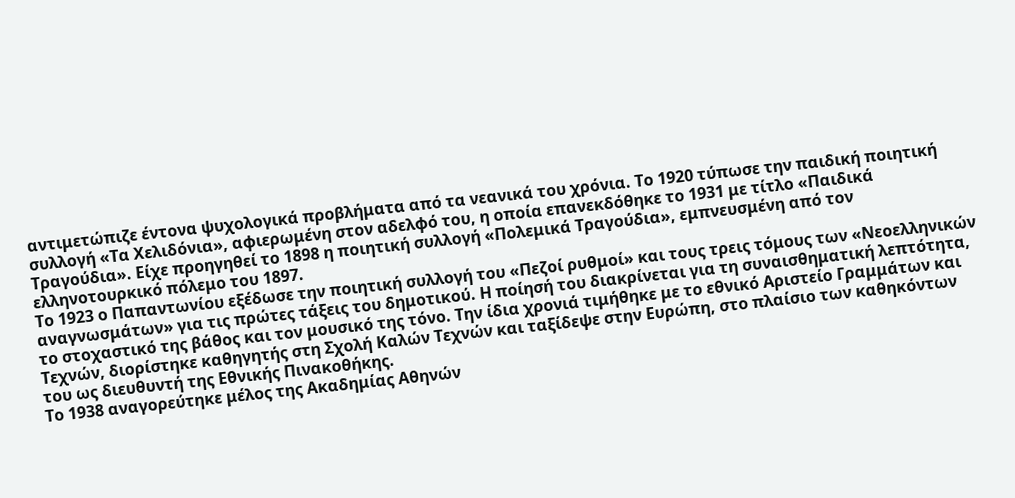αντιμετώπιζε έντονα ψυχολογικά προβλήματα από τα νεανικά του χρόνια. Το 1920 τύπωσε την παιδική ποιητική συλλογή «Τα Χελιδόνια», αφιερωμένη στον αδελφό του, η οποία επανεκδόθηκε το 1931 με τίτλο «Παιδικά Τραγούδια». Είχε προηγηθεί το 1898 η ποιητική συλλογή «Πολεμικά Τραγούδια», εμπνευσμένη από τον ελληνοτουρκικό πόλεμο του 1897.
Το 1923 ο Παπαντωνίου εξέδωσε την ποιητική συλλογή του «Πεζοί ρυθμοί» και τους τρεις τόμους των «Νεοελληνικών αναγνωσμάτων» για τις πρώτες τάξεις του δημοτικού. Η ποίησή του διακρίνεται για τη συναισθηματική λεπτότητα, το στοχαστικό της βάθος και τον μουσικό της τόνο. Την ίδια χρονιά τιμήθηκε με το εθνικό Αριστείο Γραμμάτων και Τεχνών, διορίστηκε καθηγητής στη Σχολή Καλών Τεχνών και ταξίδεψε στην Ευρώπη, στο πλαίσιο των καθηκόντων του ως διευθυντή της Εθνικής Πινακοθήκης.
Το 1938 αναγορεύτηκε μέλος της Ακαδημίας Αθηνών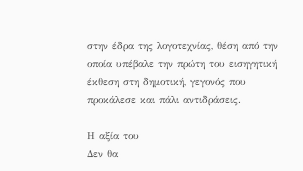στην έδρα της λογοτεχνίας, θέση από την οποία υπέβαλε την πρώτη του εισηγητική έκθεση στη δημοτική, γεγονός που προκάλεσε και πάλι αντιδράσεις.

Η αξία του
Δεν θα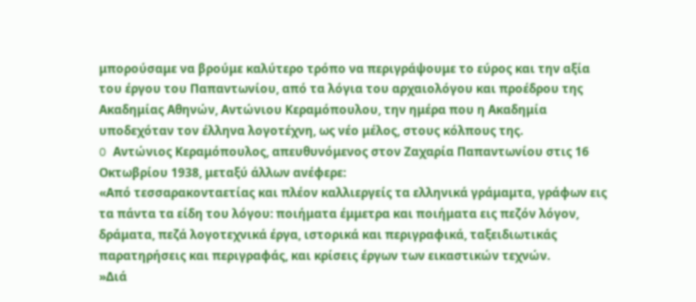μπορούσαμε να βρούμε καλύτερο τρόπο να περιγράψουμε το εύρος και την αξία του έργου του Παπαντωνίου, από τα λόγια του αρχαιολόγου και προέδρου της Ακαδημίας Αθηνών, Αντώνιου Κεραμόπουλου, την ημέρα που η Ακαδημία υποδεχόταν τον έλληνα λογοτέχνη, ως νέο μέλος, στους κόλπους της.
O Αντώνιος Κεραμόπουλος, απευθυνόμενος στον Ζαχαρία Παπαντωνίου στις 16 Οκτωβρίου 1938, μεταξύ άλλων ανέφερε:
«Από τεσσαρακονταετίας και πλέον καλλιεργείς τα ελληνικά γράμαμτα, γράφων εις τα πάντα τα είδη του λόγου: ποιήματα έμμετρα και ποιήματα εις πεζόν λόγον, δράματα, πεζά λογοτεχνικά έργα, ιστορικά και περιγραφικά, ταξειδιωτικάς παρατηρήσεις και περιγραφάς, και κρίσεις έργων των εικαστικών τεχνών.
»Διά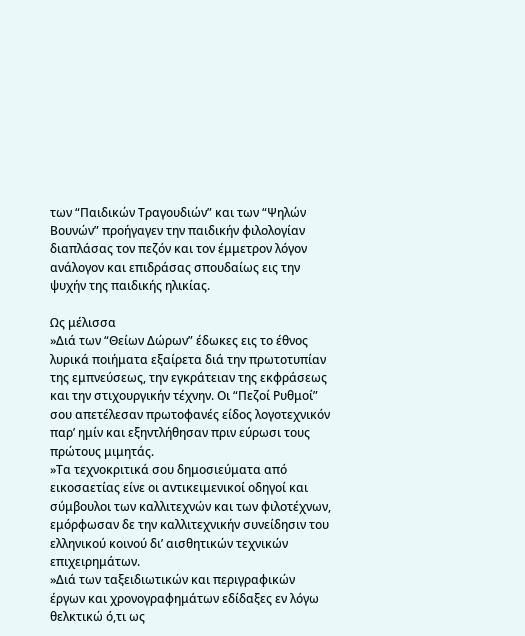των “Παιδικών Τραγουδιών” και των “Ψηλών Βουνών” προήγαγεν την παιδικήν φιλολογίαν διαπλάσας τον πεζόν και τον έμμετρον λόγον ανάλογον και επιδράσας σπουδαίως εις την ψυχήν της παιδικής ηλικίας.

Ως μέλισσα
»Διά των “Θείων Δώρων” έδωκες εις το έθνος λυρικά ποιήματα εξαίρετα διά την πρωτοτυπίαν της εμπνεύσεως, την εγκράτειαν της εκφράσεως και την στιχουργικήν τέχνην. Οι “Πεζοί Ρυθμοί” σου απετέλεσαν πρωτοφανές είδος λογοτεχνικόν παρ’ ημίν και εξηντλήθησαν πριν εύρωσι τους πρώτους μιμητάς.
»Τα τεχνοκριτικά σου δημοσιεύματα από εικοσαετίας είνε οι αντικειμενικοί οδηγοί και σύμβουλοι των καλλιτεχνών και των φιλοτέχνων, εμόρφωσαν δε την καλλιτεχνικήν συνείδησιν του ελληνικού κοινού δι’ αισθητικών τεχνικών επιχειρημάτων.
»Διά των ταξειδιωτικών και περιγραφικών έργων και χρονογραφημάτων εδίδαξες εν λόγω θελκτικώ ό,τι ως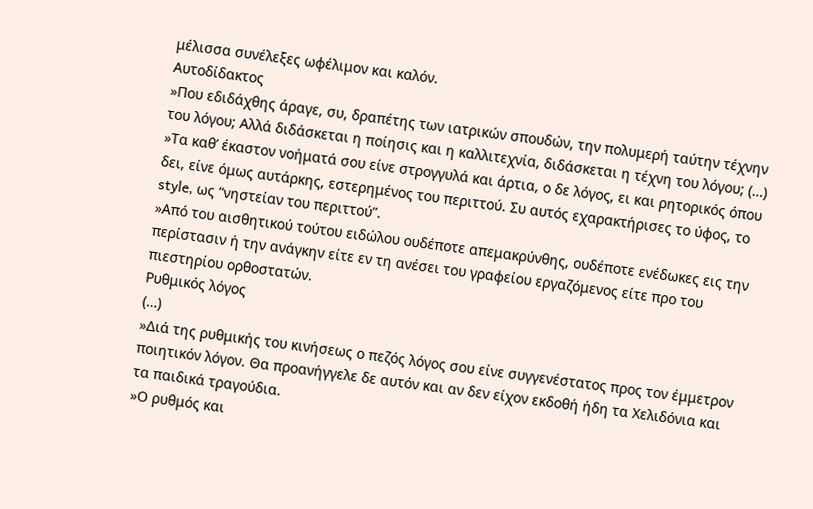μέλισσα συνέλεξες ωφέλιμον και καλόν.
Αυτοδίδακτος
»Που εδιδάχθης άραγε, συ, δραπέτης των ιατρικών σπουδών, την πολυμερή ταύτην τέχνην του λόγου; Αλλά διδάσκεται η ποίησις και η καλλιτεχνία, διδάσκεται η τέχνη του λόγου; (…)
»Τα καθ’ έκαστον νοήματά σου είνε στρογγυλά και άρτια, ο δε λόγος, ει και ρητορικός όπου δει, είνε όμως αυτάρκης, εστερημένος του περιττού. Συ αυτός εχαρακτήρισες το ύφος, το style, ως “νηστείαν του περιττού”.
»Από του αισθητικού τούτου ειδώλου ουδέποτε απεμακρύνθης, ουδέποτε ενέδωκες εις την περίστασιν ή την ανάγκην είτε εν τη ανέσει του γραφείου εργαζόμενος είτε προ του πιεστηρίου ορθοστατών.
Ρυθμικός λόγος
(…)
»Διά της ρυθμικής του κινήσεως ο πεζός λόγος σου είνε συγγενέστατος προς τον έμμετρον ποιητικόν λόγον. Θα προανήγγελε δε αυτόν και αν δεν είχον εκδοθή ήδη τα Χελιδόνια και τα παιδικά τραγούδια.
»Ο ρυθμός και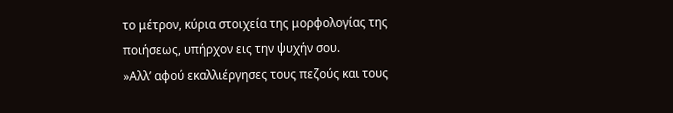το μέτρον, κύρια στοιχεία της μορφολογίας της ποιήσεως, υπήρχον εις την ψυχήν σου.
»Αλλ’ αφού εκαλλιέργησες τους πεζούς και τους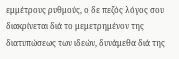εμμέτρους ρυθμούς, ο δε πεζός λόγος σου διακρίνεται διά το μεμετρημένον της διατυπώσεως των ιδεών, δυνάμεθα διά της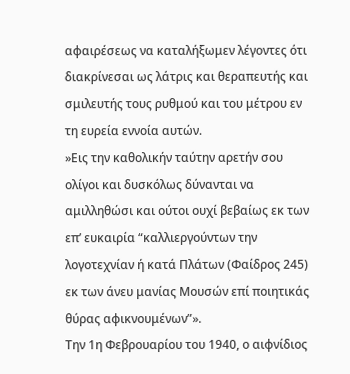αφαιρέσεως να καταλήξωμεν λέγοντες ότι διακρίνεσαι ως λάτρις και θεραπευτής και σμιλευτής τους ρυθμού και του μέτρου εν τη ευρεία εννοία αυτών.
»Εις την καθολικήν ταύτην αρετήν σου ολίγοι και δυσκόλως δύνανται να αμιλληθώσι και ούτοι ουχί βεβαίως εκ των επ’ ευκαιρία “καλλιεργούντων την λογοτεχνίαν ή κατά Πλάτων (Φαίδρος 245) εκ των άνευ μανίας Μουσών επί ποιητικάς θύρας αφικνουμένων”».
Την 1η Φεβρουαρίου του 1940, ο αιφνίδιος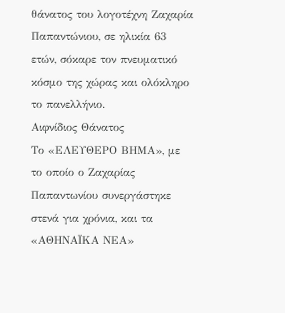θάνατος του λογοτέχνη Ζαχαρία Παπαντώνιου, σε ηλικία 63 ετών, σόκαρε τον πνευματικό κόσμο της χώρας και ολόκληρο το πανελλήνιο.
Αιφνίδιος Θάνατος
Το «ΕΛΕΥΘΕΡΟ ΒΗΜΑ», με το οποίο ο Ζαχαρίας Παπαντωνίου συνεργάστηκε στενά για χρόνια, και τα «ΑΘΗΝΑΪΚΑ ΝΕΑ»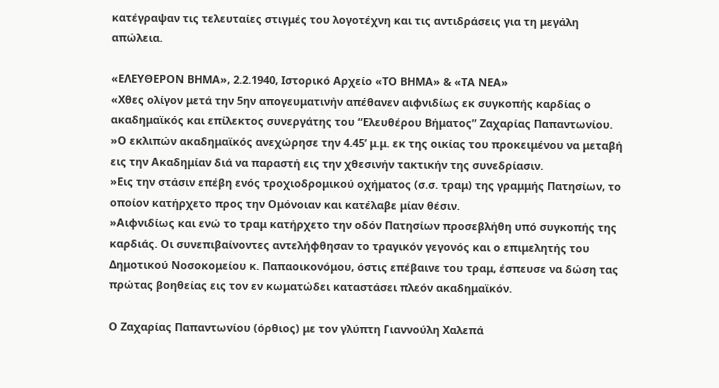κατέγραψαν τις τελευταίες στιγμές του λογοτέχνη και τις αντιδράσεις για τη μεγάλη απώλεια.

«ΕΛΕΥΘΕΡΟΝ ΒΗΜΑ», 2.2.1940, Ιστορικό Αρχείο «ΤΟ ΒΗΜΑ» & «ΤΑ ΝΕΑ»
«Χθες ολίγον μετά την 5ην απογευματινήν απέθανεν αιφνιδίως εκ συγκοπής καρδίας ο ακαδημαϊκός και επίλεκτος συνεργάτης του “Ελευθέρου Βήματος” Ζαχαρίας Παπαντωνίου.
»Ο εκλιπών ακαδημαϊκός ανεχώρησε την 4.45’ μ.μ. εκ της οικίας του προκειμένου να μεταβή εις την Ακαδημίαν διά να παραστή εις την χθεσινήν τακτικήν της συνεδρίασιν.
»Εις την στάσιν επέβη ενός τροχιοδρομικού οχήματος (σ.σ. τραμ) της γραμμής Πατησίων, το οποίον κατήρχετο προς την Ομόνοιαν και κατέλαβε μίαν θέσιν.
»Αιφνιδίως και ενώ το τραμ κατήρχετο την οδόν Πατησίων προσεβλήθη υπό συγκοπής της καρδιάς. Οι συνεπιβαίνοντες αντελήφθησαν το τραγικόν γεγονός και ο επιμελητής του Δημοτικού Νοσοκομείου κ. Παπαοικονόμου, όστις επέβαινε του τραμ, έσπευσε να δώση τας πρώτας βοηθείας εις τον εν κωματώδει καταστάσει πλεόν ακαδημαϊκόν.

Ο Ζαχαρίας Παπαντωνίου (όρθιος) με τον γλύπτη Γιαννούλη Χαλεπά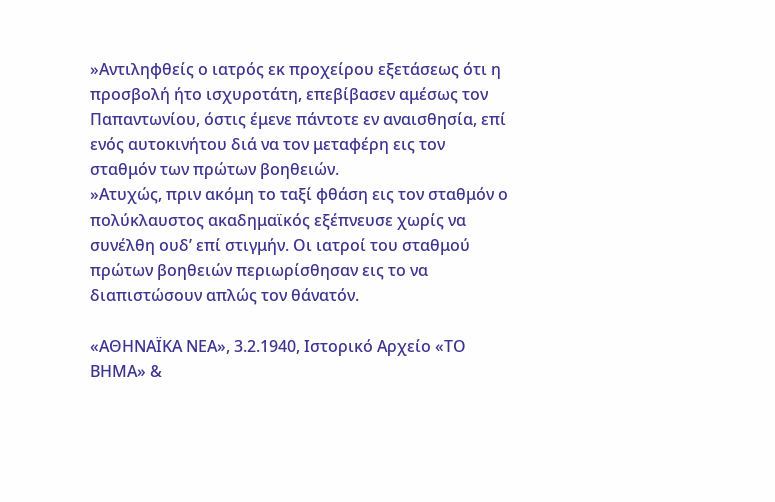»Αντιληφθείς ο ιατρός εκ προχείρου εξετάσεως ότι η προσβολή ήτο ισχυροτάτη, επεβίβασεν αμέσως τον Παπαντωνίου, όστις έμενε πάντοτε εν αναισθησία, επί ενός αυτοκινήτου διά να τον μεταφέρη εις τον σταθμόν των πρώτων βοηθειών.
»Ατυχώς, πριν ακόμη το ταξί φθάση εις τον σταθμόν ο πολύκλαυστος ακαδημαϊκός εξέπνευσε χωρίς να συνέλθη ουδ’ επί στιγμήν. Οι ιατροί του σταθμού πρώτων βοηθειών περιωρίσθησαν εις το να διαπιστώσουν απλώς τον θάνατόν.

«ΑΘΗΝΑΪΚΑ ΝΕΑ», 3.2.1940, Ιστορικό Αρχείο «ΤΟ ΒΗΜΑ» &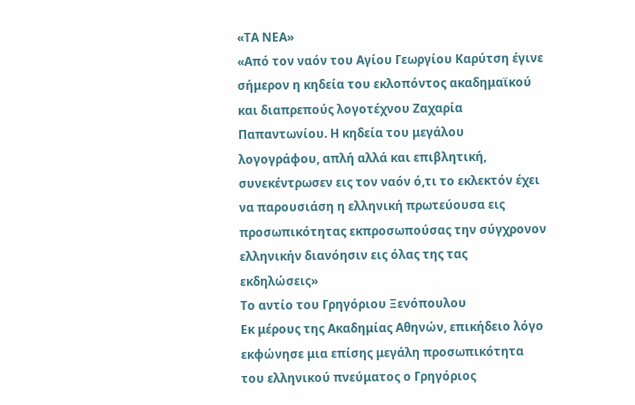«ΤΑ ΝΕΑ»
«Από τον ναόν του Αγίου Γεωργίου Καρύτση έγινε σήμερον η κηδεία του εκλοπόντος ακαδημαϊκού και διαπρεπούς λογοτέχνου Ζαχαρία Παπαντωνίου. Η κηδεία του μεγάλου λογογράφου, απλή αλλά και επιβλητική, συνεκέντρωσεν εις τον ναόν ό,τι το εκλεκτόν έχει να παρουσιάση η ελληνική πρωτεύουσα εις προσωπικότητας εκπροσωπούσας την σύγχρονον ελληνικήν διανόησιν εις όλας της τας εκδηλώσεις»
Το αντίο του Γρηγόριου Ξενόπουλου
Εκ μέρους της Ακαδημίας Αθηνών, επικήδειο λόγο εκφώνησε μια επίσης μεγάλη προσωπικότητα του ελληνικού πνεύματος ο Γρηγόριος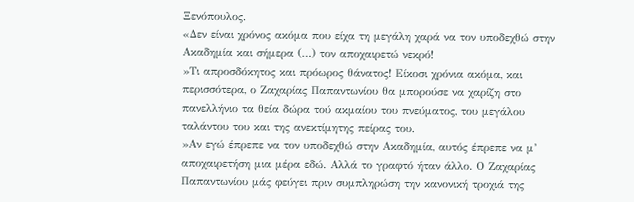Ξενόπουλος.
«Δεν είναι χρόνος ακόμα που είχα τη μεγάλη χαρά να τον υποδεχθώ στην Ακαδημία και σήμερα (…) τον αποχαιρετώ νεκρό!
»Τι απροσδόκητος και πρόωρος θάνατος! Είκοσι χρόνια ακόμα, και περισσότερα, ο Ζαχαρίας Παπαντωνίου θα μπορούσε να χαρίζη στο πανελλήνιο τα θεία δώρα τού ακμαίου του πνεύματος, του μεγάλου ταλάντου του και της ανεκτίμητης πείρας του.
»Αν εγώ έπρεπε να τον υποδεχθώ στην Ακαδημία, αυτός έπρεπε να μ’ αποχαιρετήση μια μέρα εδώ. Αλλά το γραφτό ήταν άλλο. Ο Ζαχαρίας Παπαντωνίου μάς φεύγει πριν συμπληρώση την κανονική τροχιά της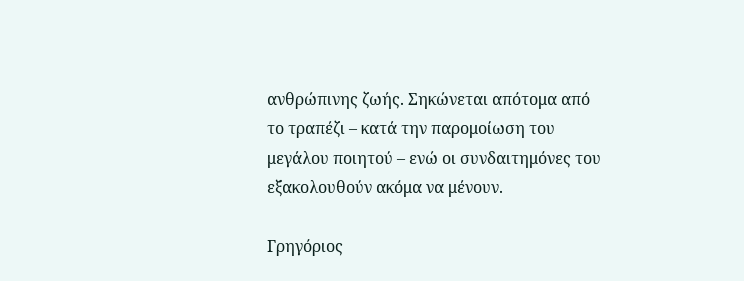ανθρώπινης ζωής. Σηκώνεται απότομα από το τραπέζι – κατά την παρομοίωση του μεγάλου ποιητού – ενώ οι συνδαιτημόνες του εξακολουθούν ακόμα να μένουν.

Γρηγόριος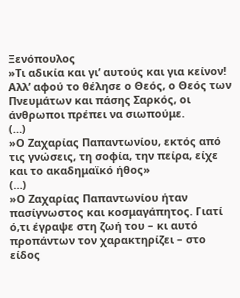Ξενόπουλος
»Τι αδικία και γι’ αυτούς και για κείνον! Αλλ’ αφού το θέλησε ο Θεός, ο Θεός των Πνευμάτων και πάσης Σαρκός, οι άνθρωποι πρέπει να σιωπούμε.
(…)
»Ο Ζαχαρίας Παπαντωνίου, εκτός από τις γνώσεις, τη σοφία, την πείρα, είχε και το ακαδημαϊκό ήθος»
(…)
»Ο Ζαχαρίας Παπαντωνίου ήταν πασίγνωστος και κοσμαγάπητος. Γιατί ό,τι έγραψε στη ζωή του – κι αυτό προπάντων τον χαρακτηρίζει – στο είδος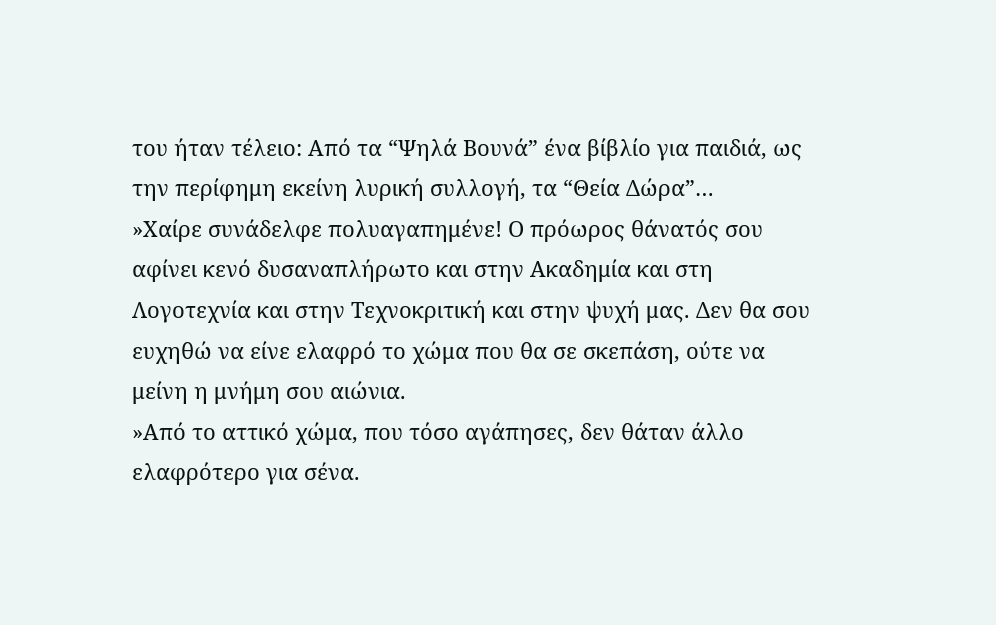του ήταν τέλειο: Από τα “Ψηλά Βουνά” ένα βίβλίο για παιδιά, ως την περίφημη εκείνη λυρική συλλογή, τα “Θεία Δώρα”…
»Χαίρε συνάδελφε πολυαγαπημένε! Ο πρόωρος θάνατός σου αφίνει κενό δυσαναπλήρωτο και στην Ακαδημία και στη Λογοτεχνία και στην Τεχνοκριτική και στην ψυχή μας. Δεν θα σου ευχηθώ να είνε ελαφρό το χώμα που θα σε σκεπάση, ούτε να μείνη η μνήμη σου αιώνια.
»Από το αττικό χώμα, που τόσο αγάπησες, δεν θάταν άλλο ελαφρότερο για σένα.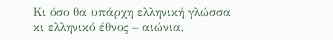Κι όσο θα υπάρχη ελληνική γλώσσα κι ελληνικό έθνος – αιώνια,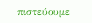πιστεύουμε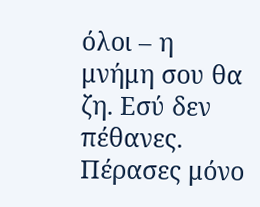όλοι – η μνήμη σου θα ζη. Εσύ δεν πέθανες. Πέρασες μόνο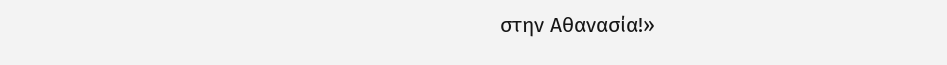στην Αθανασία!»